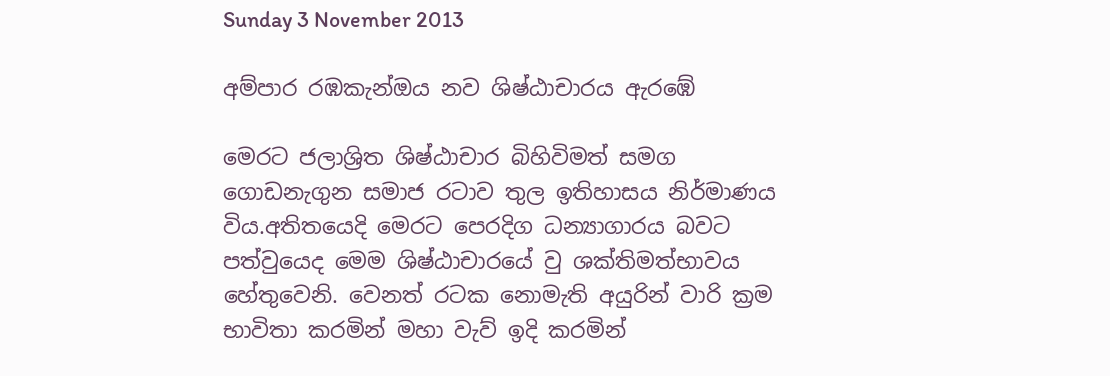Sunday 3 November 2013

අම්පාර රඹකැන්ඔය නව ශිෂ්ඨාචාරය ඇරඹේ

මෙරට ජලාශ්‍රිත ශිෂ්ඨාචාර බිහිවිමත් සමග ගොඩනැගුන සමාජ රටාව තුල ඉතිහාසය නිර්මාණය විය.අතිතයෙදි මෙරට පෙරදිග ධන්‍යාගාරය බවට පත්වුයෙද මෙම ශිෂ්ඨාචාරයේ වු ශක්තිමත්භාවය හේතුවෙනි. වෙනත් රටක නොමැති අයුරින් වාරි ක්‍රම භාවිතා කරමින් මහා වැව් ඉදි කරමින්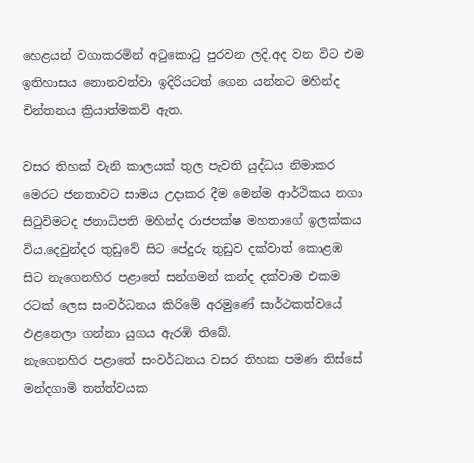හෙළයන් වගාකරමින් අටුකොටු පුරවන ලදි.අද වන විට එම ඉතිහාසය නොනවත්වා ඉදිරියටත් ගෙන යන්නට මහින්ද චින්තනය ක්‍රියාත්මකවි ඇත.

වසර තිහක් වැනි කාලයක් තුල පැවති යුද්ධය නිමාකර මෙරට ජනතාවට සාමය උදාකර දීම මෙන්ම ආර්ථිකය නගා සිටුවිමටද ජනාධිපති මහින්ද රාජපක්ෂ මහතාගේ ඉලක්කය විය.දෙවුන්දර තුඩුවේ සිට පේදුරු තුඩුව දක්වාත් කොළඹ සිට නැගෙනහිර පළාතේ සන්ගමන් කන්ද දක්වාම එකම රටක් ලෙස සංවර්ධනය කිරිමේ අරමුණේ සාර්ථකත්වයේ ඵළනෙලා ගන්නා යුගය ඇරඹි තිබේ.
නැගෙනහිර පළාතේ සංවර්ධනය වසර තිහක පමණ තිස්සේ මන්දගාමි තත්ත්වයක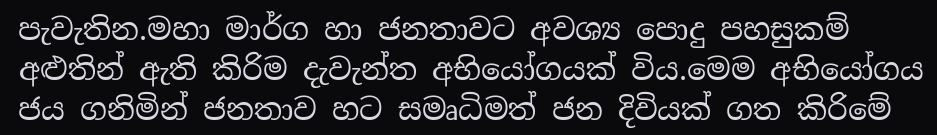පැවැතින.මහා මාර්ග හා ජනතාවට අවශ්‍ය පොදු පහසුකම් අළුතින් ඇති කිරිම දැවැන්ත අභියෝගයක් විය.මෙම අභියෝගය ජය ගනිමින් ජනතාව හට සමෘධිමත් ජන දිවියක් ගත කිරිමේ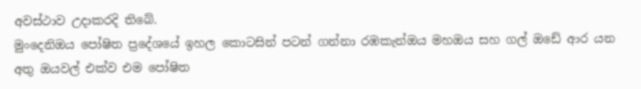අවස්ථාව උදාකරදි තිබේ.
මුංදෙනිඔය පෝෂිත ප්‍රදේශයේ ඉහල කොටසින් පටන් ගන්නා රඹකැන්ඔය මහඔය සහ ගල් ඔඩේ ආර යන අතු ඔයවල් එක්ව එම පෝෂිත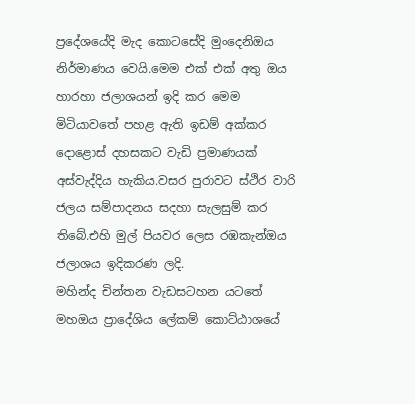ප්‍රදේශයේදි මැද කොටසේදි මුංදෙනිඔය නිර්මාණය වෙයි.මෙම එක් එක් අතු ඔය හාරහා ජලාශයන් ඉදි කර මෙම මිටියාවතේ පහළ ඇති ඉඩම් අක්කර දොළොස් දහසකට වැඩි ප්‍රමාණයක් අස්වැද්දිය හැකිය.වසර පුරාවට ස්ථිර වාරි ජලය සම්පාදනය සදහා සැලසුම් කර තිබේ.එහි මුල් පියවර ලෙස රඹකැන්ඔය ජලාශය ඉදිකරණ ලදි.
මහින්ද චින්තන වැඩසටහන යටතේ මහඔය ප්‍රාදේශිය ලේකම් කොට්ඨාශයේ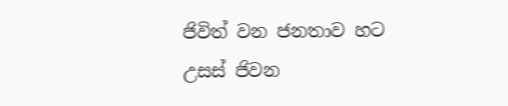ජිවිත් වන ජනතාව හට උසස් ජිවන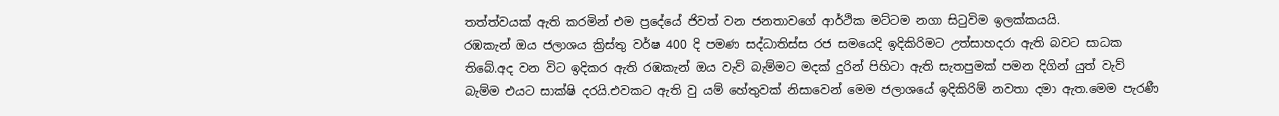තත්ත්වයක් ඇති කරමින් එම ප්‍රදේයේ ජිවත් වන ජනතාවගේ ආර්ථික මට්ටම නගා සිටුවිම ඉලක්කයයි.
රඹකැන් ඔය ජලාශය ක්‍රිස්තු වර්ෂ 400 දි පමණ සද්ධාතිස්ස රජ සමයෙදි ඉදිකිරිමට උත්සාහදරා ඇති බවට සාධක තිබේ.අද වන විට ඉදිකර ඇති රඹකැන් ඔය වැව් බැම්මට මදක් දුරින් පිහිටා ඇති සැතපුමක් පමන දිගින් යුත් වැව් බැම්ම එයට සාක්ෂි දරයි.එවකට ඇති වු යම් හේතුවක් නිසාවෙන් මෙම ජලාශයේ ඉදිකිරිම් නවතා දමා ඇත.මෙම පැරණී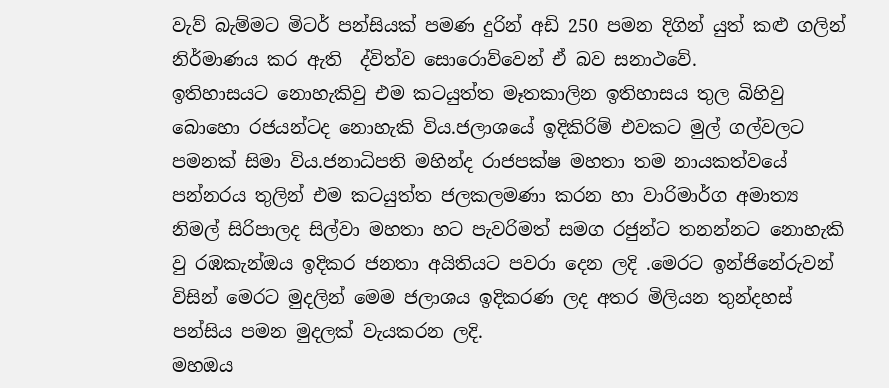වැව් බැම්මට මිටර් පන්සියක් පමණ දුරින් අඩි 250 පමන දිගින් යුත් කළු ගලින් නිර්මාණය කර ඇති  ද්විත්ව සොරොව්වෙන් ඒ බව සනාථවේ.
ඉතිහාසයට නොහැකිවු එම කටයුත්ත මෑතකාලින ඉතිහාසය තුල බිහිවු බොහො රජයන්ටද නොහැකි විය.ජලාශයේ ඉදිකිරිම් එවකට මුල් ගල්වලට පමනක් සිමා විය.ජනාධිපති මහින්ද රාජපක්ෂ මහතා තම නායකත්වයේ පන්නරය තුලින් එම කටයුත්ත ජලකලමණා කරන හා වාරිමාර්ග අමාත්‍ය නිමල් සිරිපාලද සිල්වා මහතා හට පැවරිමත් සමග රජුන්ට තනන්නට නොහැකි වු රඹකැන්ඔය ඉදිකර ජනතා අයිතියට පවරා දෙන ලදි .මෙරට ඉන්ජිනේරුවන් විසින් මෙරට මුදලින් මෙම ජලාශය ඉදිකරණ ලද අතර මිලියන තුන්දහස් පන්සිය පමන මුදලක් වැයකරන ලදි.
මහඔය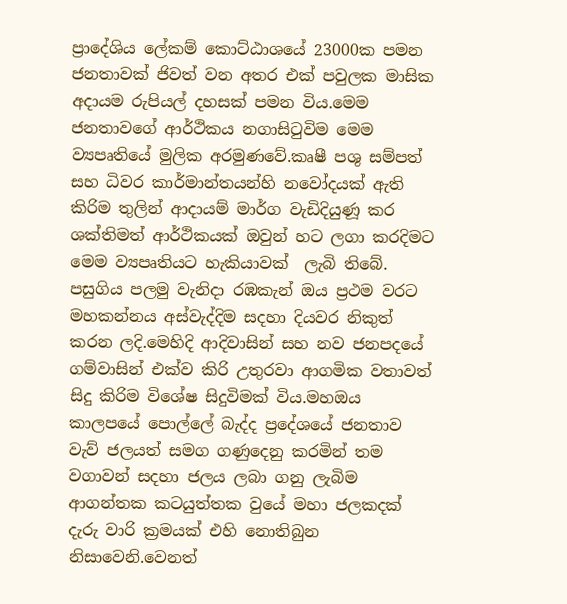ප්‍රාදේශිය ලේකම් කොට්ඨාශයේ 23000ක පමන ජනතාවක් ජිවත් වන අතර එක් පවුලක මාසික අදායම රුපියල් දහසක් පමන විය.මෙම ජනතාවගේ ආර්ථිකය නගාසිටුවිම මෙම ව්‍යපෘතියේ මුලික අරමුණවේ.කෘෂී පශු සම්පත් සහ ධිවර කාර්මාන්තයන්හි නවෝදයක් ඇති කිරිම තුලින් ආදායම් මාර්ග වැඩිදියුණූ කර ශක්තිමත් ආර්ථිකයක් ඔවුන් හට ලගා කරදිමට මෙම ව්‍යපෘතියට හැකියාවක්  ලැබි තිබේ.
පසුගිය පලමු වැනිදා රඹකැන් ඔය ප්‍රථම වරට මහකන්නය අස්වැද්දිම සදහා දියවර නිකුත් කරන ලදි.මෙහිදි ආදිවාසින් සහ නව ජනපදයේ ගම්වාසින් එක්ව කිරි උතුරවා ආගමික වතාවත් සිදු කිරිම විශේෂ සිදුවිමක් විය.මහඔය කාලපයේ පොල්ලේ බැද්ද ප්‍රදේශයේ ජනතාව වැව් ජලයත් සමග ගණුදෙනු කරමින් තම වගාවන් සදහා ජලය ලබා ගනු ලැබිම ආගන්තක කටයුත්තක වුයේ මහා ජලකදක් දැරු වාරි ක්‍රමයක් එහි නොතිබුන නිසාවෙනි.වෙනත්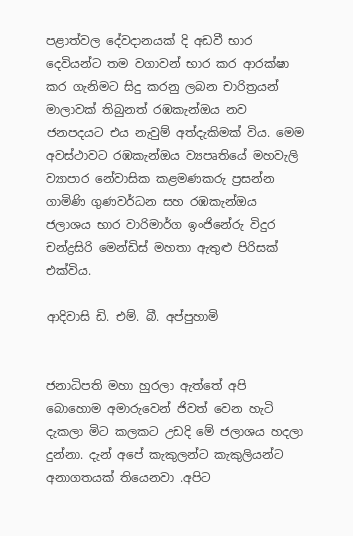පළාත්වල දේවදානයක් දි අඩවී භාර දෙවියන්ට තම වගාවන් භාර කර ආරක්ෂා කර ගැනිමට සිදු කරනු ලබන චාරිත්‍රයන් මාලාවක් තිබුනත් රඹකැන්ඔය නව ජනපදයට එය නැවුම් අත්දැකිමක් විය. මෙම අවස්ථාවට රඹකැන්ඔය ව්‍යපෘතියේ මහවැලි ව්‍යාපාර නේවාසික කළමණකරු ප්‍රසන්න ගාමිණි ගුණවර්ධන සහ රඹකැන්ඔය ජලාශය භාර වාරිමාර්ග ඉංජිනේරු විදුර චන්ද්‍රසිරි මෙන්ඩිස් මහතා ඇතුළු පිරිසක් එක්විය.

ආදිවාසි ඩි. එම්. බී. අප්පුහාමි


ජනාධිපති මහා හුරලා ඇත්තේ අපි බොහොම අමාරුවෙන් ජිවත් ‍වෙන හැටි දැකලා මිට කලකට උඩදි මේ ජලාශය හදලා දුන්නා. දැන් අපේ කැකුලන්ට කැකුලියන්ට අනාගතයක් තියෙනවා .අපිට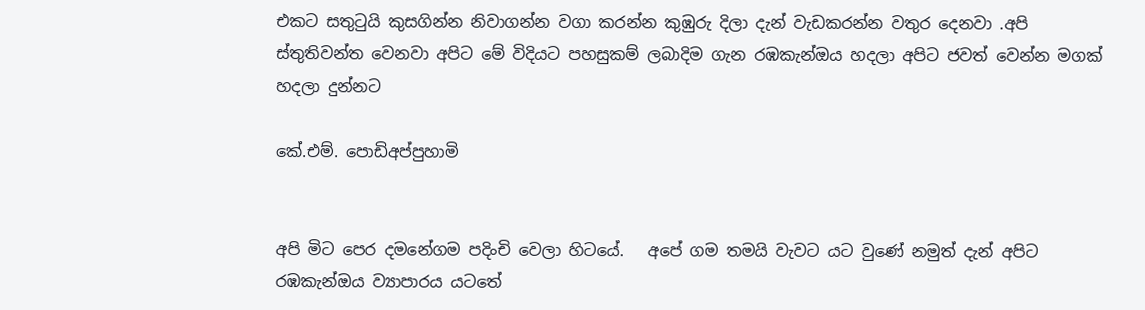එකට සතුටුයි කුසගින්න නිවාගන්න වගා කරන්න කුඹුරු දිලා දැන් වැඩකරන්න වතුර දෙනවා .අපි ස්තුතිවන්ත වෙනවා අපිට මේ විදියට පහසුකම් ලබාදිම ගැන රඹකැන්ඔය හදලා අපිට ජවත් වෙන්න මගක් හදලා දුන්නට

කේ.එම්. පොඩිඅප්පුහාමි


අපි මිට පෙර දමනේගම පදිංචි වෙලා හිටයේ.   අපේ ගම තමයි වැවට යට වුණේ නමුත් දැන් අපිට රඹකැන්ඔය ව්‍යාපාරය යටතේ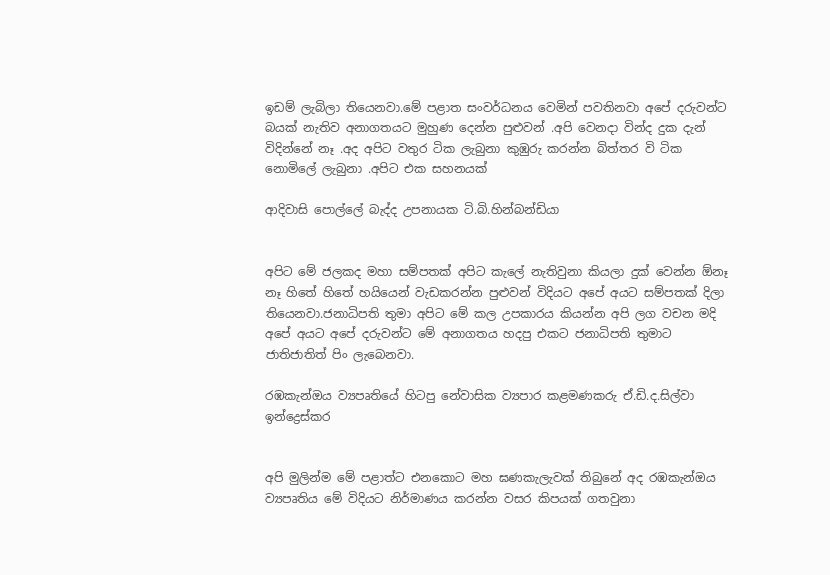ඉඩම් ලැබිලා තියෙනවා.මේ පළාත සංවර්ධනය වෙමින් පවතිනවා අපේ දරුවන්ට බයක් නැතිව අනාගතයට මුහුණ දෙන්න පුළුවන් .අපි වෙනදා වින්ද දුක දැන් විදින්නේ නෑ .අද අපිට වතුර ටික ලැබුනා කුඹුරු කරන්න බිත්තර වි ටික නොමිලේ ලැබුනා .අපිට එක සහනයක්

ආදිවාසි පොල්ලේ බැද්ද උපනායක ටි.බි.හින්බන්ඩියා


අපිට මේ ජලකද මහා සම්පතක් අපිට කැලේ නැතිවුනා කියලා දුක් වෙන්න ඕනෑ නෑ හිතේ හිතේ හයියෙන් වැඩකරන්න පුළුවන් විදියට අපේ අයට සම්පතක් දිලා තියෙනවා.ජනාධිපති තුමා අපිට මේ කල උපකාරය කියන්න අපි ලග වචන මදි අපේ අයට අපේ දරුවන්ට මේ අනාගතය හදපු එකට ජනාධිපති තුමාට ජාතිජාතිත් පිං ලැබෙනවා.

රඹකැන්ඔය ව්‍යපෘතියේ හිටපු නේවාසික ව්‍යපාර කළමණකරු ඒ.ඩි.ද.සිල්වා ඉන්ද්‍රෙස්කර


අපි මුලින්ම මේ පළාත්ට එනකොට මහ ඝණකැලැවක් තිබුනේ අද රඹකැන්ඔය ව්‍යපෘතිය මේ විදියට නිර්මාණය කරන්න වසර කිපයක් ගතවුනා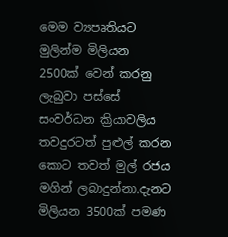මෙම ව්‍යපෘතියට මුලින්ම මිලියන 2500ක් වෙන් කරනු ලැබුවා පස්සේ සංවර්ධන ක්‍රියාවලිය තවදුරටත් පුළුල් කරන කොට තවත් මුල් රජය මගින් ලබාදුන්නා.දැනට මිලියන 3500ක් පමණ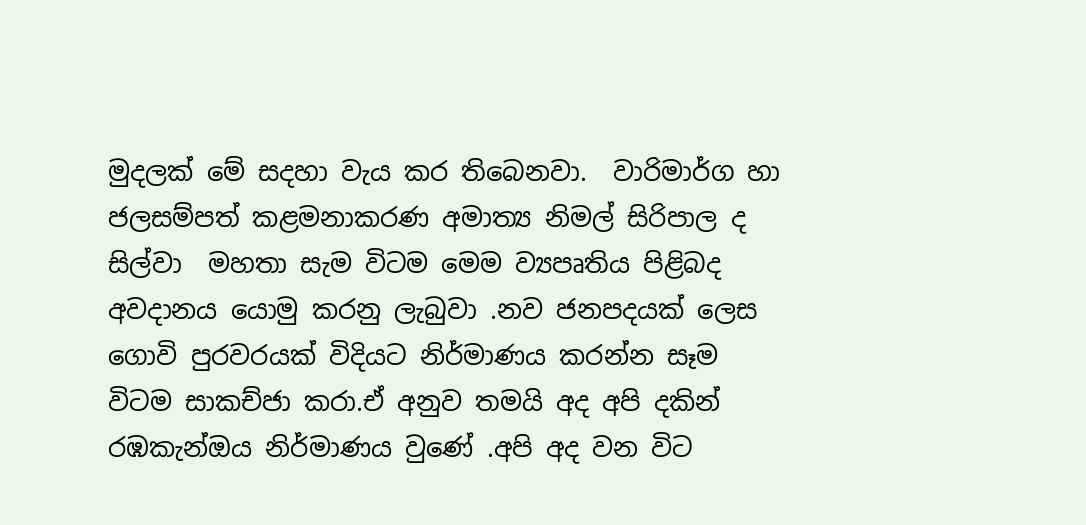මුදලක් මේ සදහා වැය කර තිබෙනවා.  වාරිමාර්ග හා ජලසම්පත් කළමනාකරණ අමාත්‍ය නිමල් සිරිපාල ද සිල්වා  මහතා සැම විටම මෙම ව්‍යපෘතිය පිළිබද අවදානය යොමු කරනු ලැබුවා .නව ජනපදයක් ලෙස ගොවි පුරවරයක් විදියට නිර්මාණය කරන්න සෑම විටම සාකච්ජා කරා.ඒ අනුව තමයි අද අපි දකින් රඹකැන්ඔය නිර්මාණය වුණේ .අපි අද වන විට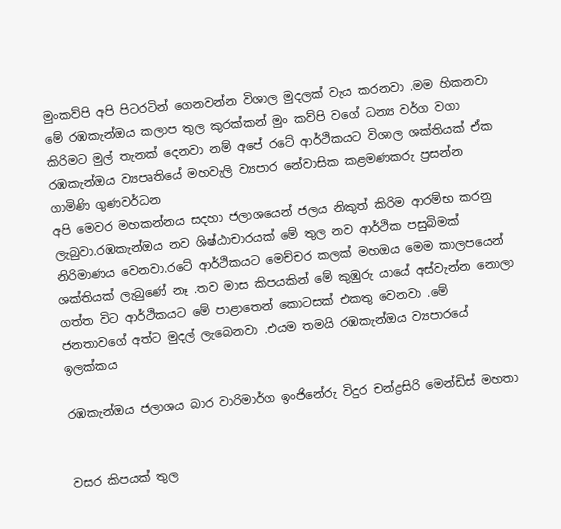මුංකව්පි අපි පිටරටින් ගෙනවන්න විශාල මුදලක් වැය කරනවා .මම හිකනවා මේ රඹකැන්ඔය කලාප තුල කුරක්කන් මුං කව්පි වගේ ධන්‍ය වර්ග වගා කිරිමට මුල් තැනක් දෙනවා නම් අපේ රටේ ආර්ථිකයට විශාල ශක්තියක් ඒක
රඹකැන්ඔය ව්‍යපෘතියේ මහවැලි ව්‍යපාර නේවාසික කළමණකරු ප්‍රසන්න ගාමිණි ගුණවර්ධන
අපි මෙවර මහකන්නය සදහා ජලාශයෙන් ජලය නිකුත් කිරිම ආරම්භ කරනු ලැබුවා.රඹකැන්ඔය නව ශිෂ්ඨාචාරයක් මේ තුල නව ආර්ථික පසුබිමක් නිරිමාණය වෙනවා.රටේ ආර්ථිකයට මෙච්චර කලක් මහඔය මෙම කාලපයෙන් ශක්තියක් ලැබුණේ නෑ .තව මාස කිපයකින් මේ කුඹුරු යායේ අස්වැන්න නොලා ගත්ත විට ආර්ථිකයට මේ පාළාතෙන් කොටසක් එකතු වෙනවා .මේ ජනතාවගේ අත්ට මුදල් ලැබෙනවා .එයම තමයි රඹකැන්ඔය ව්‍යපාරයේ ඉලක්කය

රඹකැන්ඔය ජලාශය බාර වාරිමාර්ග ඉංජිනේරු විදුර චන්ද්‍රසිරි මෙන්ඩිස් මහතා


වසර කිපයක් තුල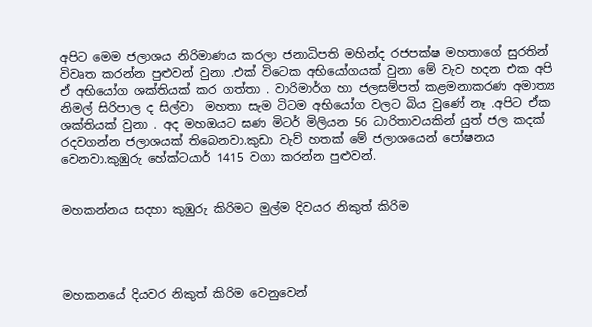අපිට මෙම ජලාශය නිරිමාණය කරලා ජනාධිපති මහින්ද රජපක්ෂ මහතාගේ සුරතින් විවෘත කරන්න පුළුවන් වුනා .එක් විටෙක අභියෝගයක් වුනා මේ වැව හදන එක අපි ඒ අභියෝග ශක්තියක් කර ගත්තා . වාරිමාර්ග හා ජලසම්පත් කළමනාකරණ අමාත්‍ය නිමල් සිරිපාල ද සිල්වා  මහතා සැම ටිටම අභියෝග වලට බිය වුණේ නෑ .අපිට ඒක ශක්තියක් වුනා . අද මහඔයට ඝණ මිටර් මිලියන 56 ධාරිතාවයකින් යුත් ජල කදක් රදවගන්න ජලාශයක් තිබෙනවා.කුඩා වැව් හතක් මේ ජලාශයෙන් පෝෂනය වෙනවා.කුඹුරු හේක්ටයාර් 1415 වගා කරන්න පුළුවන්.


මහකන්නය සදහා කුඹුරු කිරිමට මුල්ම දිවයර නිකුත් කිරිම




මහකනයේ දියවර නිකුත් කිරිම වෙනුවෙන්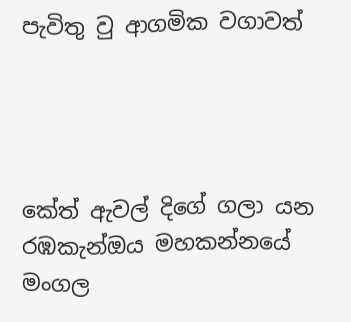පැවිතු වු ආගමික වගාවත්




කේත් ඇවල් දිගේ ගලා යන රඹකැන්ඔය මහකන්නයේ මංගල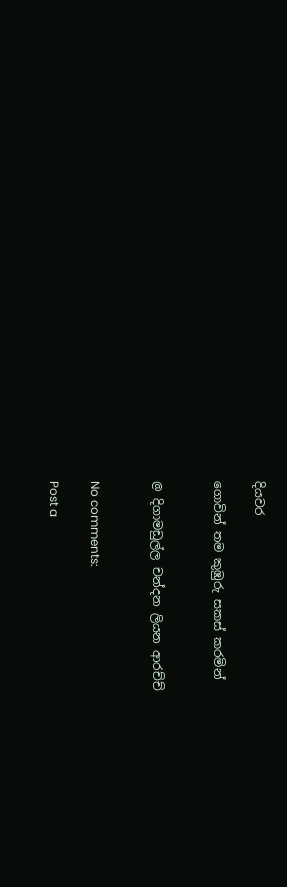දියවර

ගොවින් තම කුඹුරු සකස් කරමින්


@ දිගාමඩුල්ල චන්දන ලියන ආරච්ච්


No comments:

Post a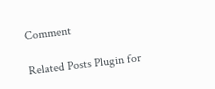Comment

Related Posts Plugin for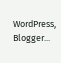WordPress, Blogger...